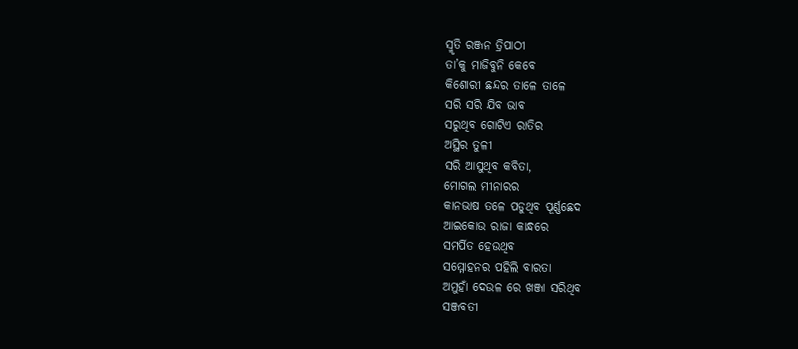ସ୍ମୃତି ରଞ୍ଜନ ତ୍ରିପାଠୀ
ତା’କୁ ମାଜିବୁନି କେବେ
କିଶୋରୀ ଛନ୍ଦର ତାଳେ ତାଳେ
ସରି ସରି ଯିବ ଭାବ
ସରୁଥିବ ଗୋଟିଏ ରାତିର
ଅସ୍ଥିର ତୁଳୀ
ସରି ଆସୁଥିବ କବିତା,
ମୋଗଲ ମୀନାରର
କାନଭାଷ ତଳେ ପଡୁଥିବ ପୂର୍ଣ୍ଣଛେଦ
ଆଇକୋଉ ରାଜା କାନ୍ଧରେ
ସମର୍ପିତ ହେଉଥିବ
ସମ୍ମୋହନର ପହିଲି ବାରତା
ଅମୁହାଁ ଦେଉଳ ରେ ଖଞ୍ଜା ସରିଥିବ
ସଞ୍ଜବତୀ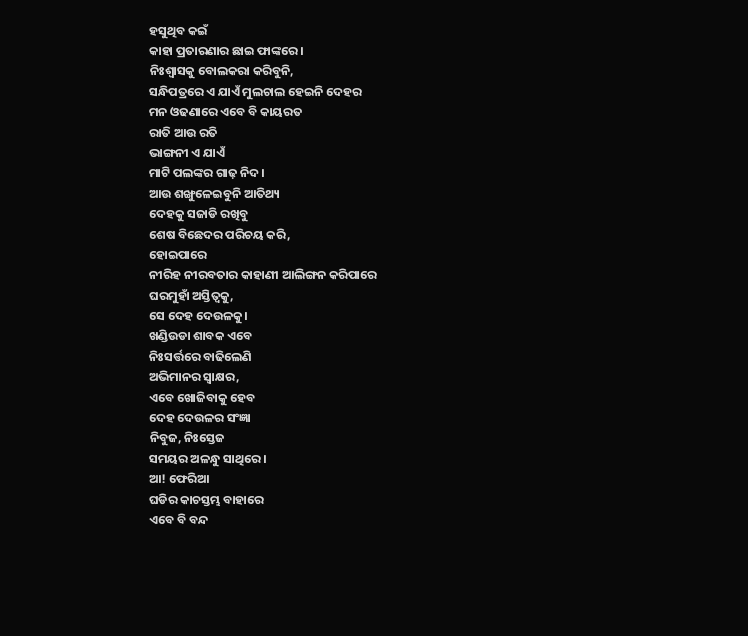ହସୁଥିବ କଇଁ
କାହା ପ୍ରତାରଣାର ଛାଇ ଫାଙ୍କରେ।
ନିଃଶ୍ୱାସକୁ ବୋଲକରା କରିବୁନି,
ସନ୍ଧିପତ୍ରରେ ଏ ଯାଏଁ ମୁଲଚାଲ ହେଇନି ଦେହର
ମନ ଓଢଣାରେ ଏବେ ବି କାୟରତ
ରାତି ଆଉ ରତି
ଭାଙ୍ଗନୀ ଏ ଯାଏଁ
ମାଟି ପଲଙ୍କର ଗାଢ଼ ନିଦ।
ଆଉ ଶଙ୍ଖୁଳେଇବୁନି ଆତିଥ୍ୟ
ଦେହକୁ ସଜାଡି ରଖିବୁ
ଶେଷ ବିଛେଦର ପରିଚୟ କରି,
ହୋଇପାରେ
ନୀରିହ ନୀରବତାର କାହାଣୀ ଆଲିଙ୍ଗନ କରିପାରେ
ଘରମୁହାଁ ଅସ୍ତିତ୍ୱକୁ,
ସେ ଦେହ ଦେଉଳକୁ।
ଖଣ୍ଡିଉଡା ଶାବକ ଏବେ
ନିଃସର୍ତ୍ତରେ ବାଢିଲେଣି
ଅଭିମାନର ସ୍ବାକ୍ଷର,
ଏବେ ଖୋଜିବାକୁ ହେବ
ଦେହ ଦେଉଳର ସଂଜ୍ଞା
ନିବୁଜ, ନିଃସ୍ତେଜ
ସମୟର ଅଳନ୍ଧୁ ସାଥିରେ ।
ଆ! ଫେରିଆ
ଘଡିର କାଚସ୍ତମ୍ଭ ବାହାରେ
ଏବେ ବି ବନ୍ଦ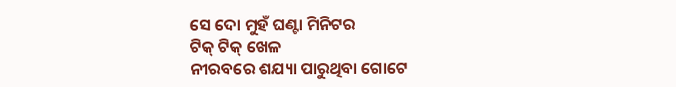ସେ ଦୋ ମୁହଁ ଘଣ୍ଟା ମିନିଟର
ଟିକ୍ ଟିକ୍ ଖେଳ
ନୀରବରେ ଶଯ୍ୟା ପାରୁଥିବା ଗୋଟେ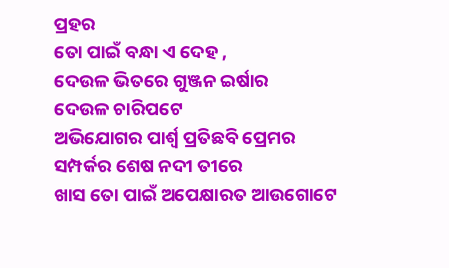ପ୍ରହର
ତୋ ପାଇଁ ବନ୍ଧା ଏ ଦେହ ,
ଦେଉଳ ଭିତରେ ଗୁଞ୍ଜନ ଇର୍ଷାର
ଦେଉଳ ଚାରିପଟେ
ଅଭିଯୋଗର ପାର୍ଶ୍ୱ ପ୍ରତିଛବି ପ୍ରେମର
ସମ୍ପର୍କର ଶେଷ ନଦୀ ତୀରେ
ଖାସ ତୋ ପାଇଁ ଅପେକ୍ଷାରତ ଆଉଗୋଟେ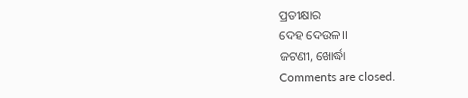ପ୍ରତୀକ୍ଷାର
ଦେହ ଦେଉଳ।।
ଜଟଣୀ, ଖୋର୍ଦ୍ଧା
Comments are closed.